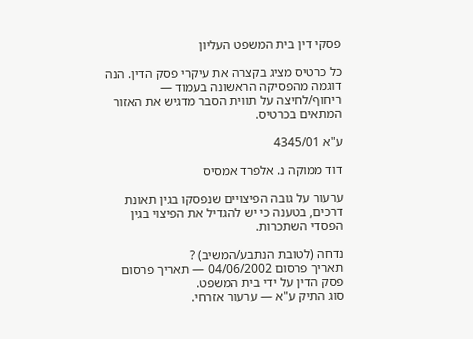פסקי דין בית המשפט העליון

כל כרטיס מציג בקצרה את עיקרי פסק הדין. הנה דוגמה מהפסיקה הראשונה בעמוד — ריחוף/לחיצה על תווית הסבר מדגיש את האזור המתאים בכרטיס.

ע"א 4345/01

דוד ממוקה נ. אלפרד אמסיס

ערעור על גובה הפיצויים שנפסקו בגין תאונת דרכים, בטענה כי יש להגדיל את הפיצוי בגין הפסדי השתכרות.

נדחה (לטובת הנתבע/המשיב) ?
תאריך פרסום 04/06/2002 — תאריך פרסום פסק הדין על ידי בית המשפט.
סוג התיק ע"א — ערעור אזרחי.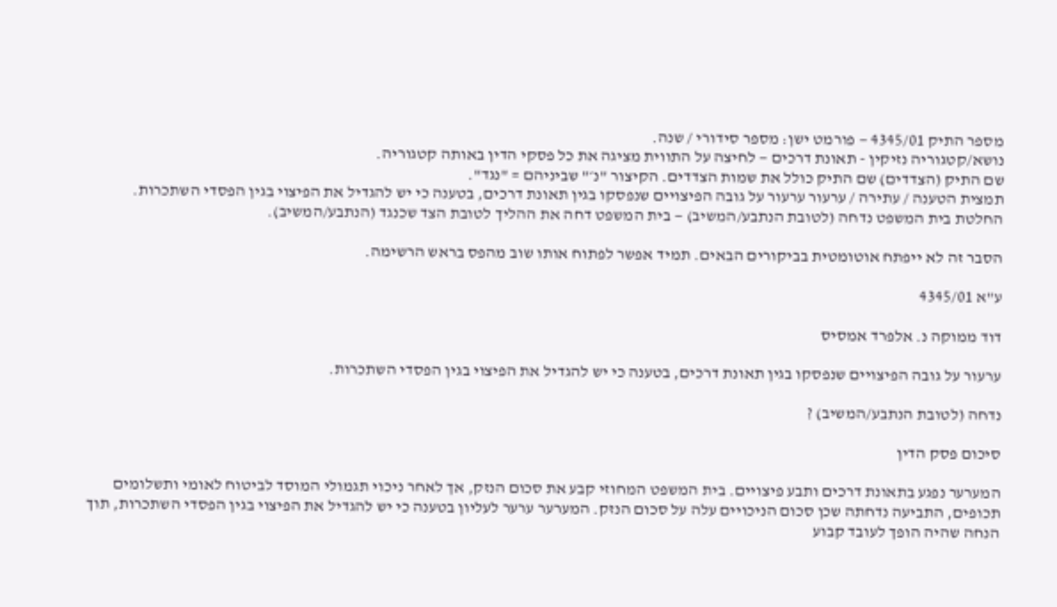מספר התיק 4345/01 — פורמט ישן: מספר סידורי / שנה.
נושא/קטגוריה נזיקין - תאונת דרכים — לחיצה על התווית מציגה את כל פסקי הדין באותה קטגוריה.
שם התיק (הצדדים) שם התיק כולל את שמות הצדדים. הקיצור "נ׳" שביניהם = "נגד".
תמצית הטענה / עתירה / ערעור ערעור על גובה הפיצויים שנפסקו בגין תאונת דרכים, בטענה כי יש להגדיל את הפיצוי בגין הפסדי השתכרות.
החלטת בית המשפט נדחה (לטובת הנתבע/המשיב) — בית המשפט דחה את ההליך לטובת הצד שכנגד (הנתבע/המשיב).

הסבר זה לא ייפתח אוטומטית בביקורים הבאים. תמיד אפשר לפתוח אותו שוב מהפס בראש הרשימה.

ע"א 4345/01

דוד ממוקה נ. אלפרד אמסיס

ערעור על גובה הפיצויים שנפסקו בגין תאונת דרכים, בטענה כי יש להגדיל את הפיצוי בגין הפסדי השתכרות.

נדחה (לטובת הנתבע/המשיב) ?

סיכום פסק הדין

המערער נפגע בתאונת דרכים ותבע פיצויים. בית המשפט המחוזי קבע את סכום הנזק, אך לאחר ניכוי תגמולי המוסד לביטוח לאומי ותשלומים תכופים, התביעה נדחתה שכן סכום הניכויים עלה על סכום הנזק. המערער ערער לעליון בטענה כי יש להגדיל את הפיצוי בגין הפסדי השתכרות, תוך הנחה שהיה הופך לעובד קבוע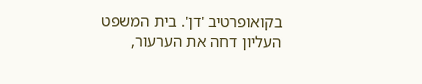בקואופרטיב 'דן'. בית המשפט העליון דחה את הערעור,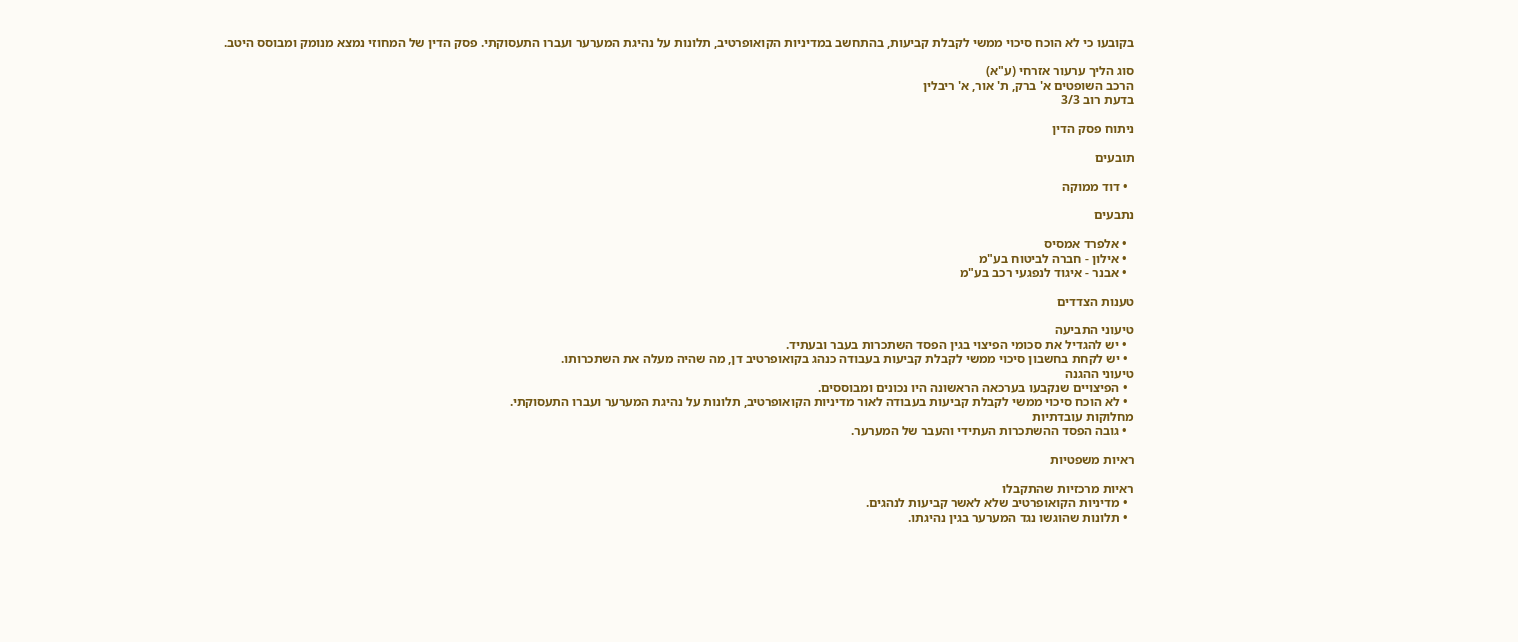בקובעו כי לא הוכח סיכוי ממשי לקבלת קביעות, בהתחשב במדיניות הקואופרטיב, תלונות על נהיגת המערער ועברו התעסוקתי. פסק הדין של המחוזי נמצא מנומק ומבוסס היטב.

סוג הליך ערעור אזרחי (ע"א)
הרכב השופטים א' ברק, ת' אור, א' ריבלין
בדעת רוב 3/3

ניתוח פסק הדין

תובעים

  • דוד ממוקה

נתבעים

  • אלפרד אמסיס
  • אילון - חברה לביטוח בע"מ
  • אבנר - איגוד לנפגעי רכב בע"מ

טענות הצדדים

טיעוני התביעה
  • יש להגדיל את סכומי הפיצוי בגין הפסד השתכרות בעבר ובעתיד.
  • יש לקחת בחשבון סיכוי ממשי לקבלת קביעות בעבודה כנהג בקואופרטיב דן, מה שהיה מעלה את השתכרותו.
טיעוני ההגנה
  • הפיצויים שנקבעו בערכאה הראשונה היו נכונים ומבוססים.
  • לא הוכח סיכוי ממשי לקבלת קביעות בעבודה לאור מדיניות הקואופרטיב, תלונות על נהיגת המערער ועברו התעסוקתי.
מחלוקות עובדתיות
  • גובה הפסד ההשתכרות העתידי והעבר של המערער.

ראיות משפטיות

ראיות מרכזיות שהתקבלו
  • מדיניות הקואופרטיב שלא לאשר קביעות לנהגים.
  • תלונות שהוגשו נגד המערער בגין נהיגתו.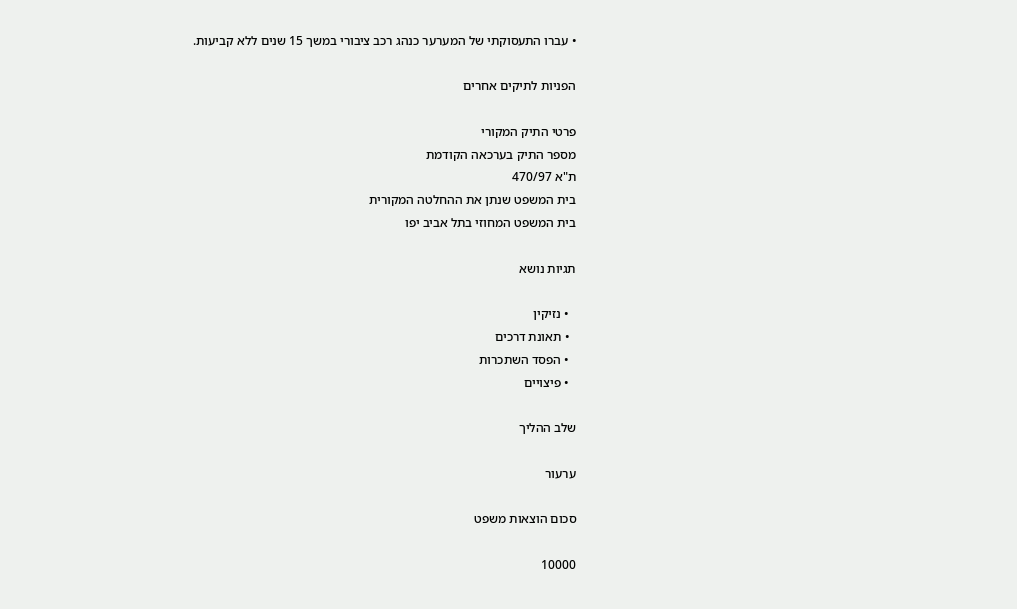• עברו התעסוקתי של המערער כנהג רכב ציבורי במשך 15 שנים ללא קביעות.

הפניות לתיקים אחרים

פרטי התיק המקורי
מספר התיק בערכאה הקודמת
ת"א 470/97
בית המשפט שנתן את ההחלטה המקורית
בית המשפט המחוזי בתל אביב יפו

תגיות נושא

  • נזיקין
  • תאונת דרכים
  • הפסד השתכרות
  • פיצויים

שלב ההליך

ערעור

סכום הוצאות משפט

10000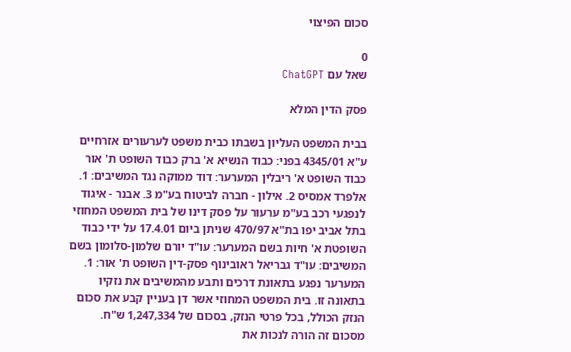סכום הפיצוי

0
שאל עם ChatGPT

פסק הדין המלא

בבית המשפט העליון בשבתו כבית משפט לערעורים אזרחיים ע"א 4345/01 בפני: כבוד הנשיא א' ברק כבוד השופט ת' אור כבוד השופט א' ריבלין המערער: דוד ממוקה נגד המשיבים: 1. אלפרד אמסיס 2. אילון - חברה לביטוח בע"מ 3. אבנר - איגוד לנפגעי רכב בע"מ ערעור על פסק דינו של בית המשפט המחוזי בתל אביב יפו בת"א 470/97 שניתן ביום 17.4.01 על ידי כבוד השופטת א' חיות בשם המערער: עו"ד יורם שלמון-סלומון בשם המשיבים: עו"ד גבריאל ראובינוף פסק-דין השופט ת' אור: 1. המערער נפגע בתאונת דרכים ותבע מהמשיבים את נזקיו בתאונה זו. בית המשפט המחוזי אשר דן בעניין קבע את סכום הנזק הכולל, בכל פרטי הנזק, בסכום של 1,247,334 ש"ח. מסכום זה הורה לנכות את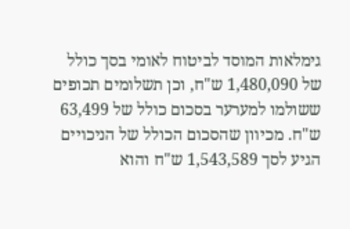גימלאות המוסד לביטוח לאומי בסך כולל של 1,480,090 ש"ח, וכן תשלומים תכופים ששולמו למערער בסכום כולל של 63,499 ש"ח. מכיוון שהסכום הכולל של הניכויים הגיע לסך 1,543,589 ש"ח והוא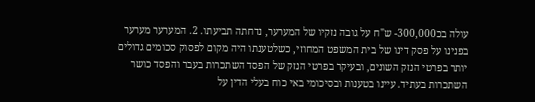עולה בכ300,000- ש"ח על גובה נזקיו של המערער, נדחתה תביעתו. 2. המערער מערער בפנינו על פסק דינו של בית המשפט המחוזי, כשלטענתו היה מקום לפסוק סכומים גדולים יותר בפרטי הנזק השונים, ובעיקר בפרטי הנזק של הפסד השתכרות בעבר והפסד כושר השתכרות בעתיד. עיינו בטענות ובסיכומי באי כוח בעלי הדין על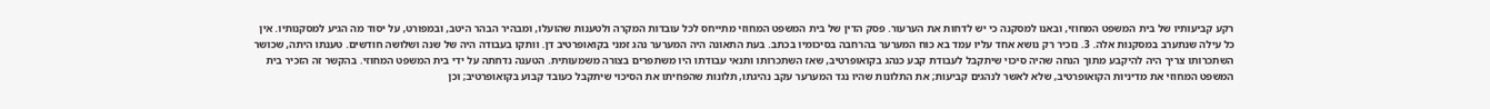רקע קביעותיו של בית המשפט המחוזי, ובאנו למסקנה כי יש לדחות את הערעור. פסק הדין של בית המשפט המחוזי מתייחס לכל עובדות המקרה ולטענות שהועלו, ומבהיר הבהר היטב, ובמפורט, על יסוד מה הגיע למסקנותיו. אין כל עילה שנתערב במסקנות אלה. 3. נזכיר רק נושא אחד עליו עמד בא כוח המערער בהרחבה בסיכומיו בכתב. בעת התאונה היה המערער נהג זמני בקואופרטיב דן. וותקו בעבודה היה של שנה ושלושה חודשים. טענתו היתה, שכושר השתכרותו צריך היה להיקבע מתוך הנחה שהיה סיכוי שיתקבל לעבודת קבע כנהג בקואופרטיב, שאז השתכרותו ותנאי עבודתו היו משתפרים בצורה משמעותית. הטענה נדחתה על ידי בית המשפט המחוזי. בהקשר זה הזכיר בית המשפט המחוזי את מדיניות הקואופרטיב, שלא לאשר לנהגים קביעות; את התלונות שהיו נגד המערער עקב נהיגתו, תלונות שהפחיתו את הסיכוי שיתקבל כעובד קבוע בקואופרטיב; וכן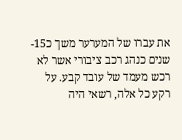את עברו של המערער משך כ15- שנים כנהג רכב ציבורי אשר לא רכש מעמד של עובד קבע. על רקע כל אלה, רשאי היה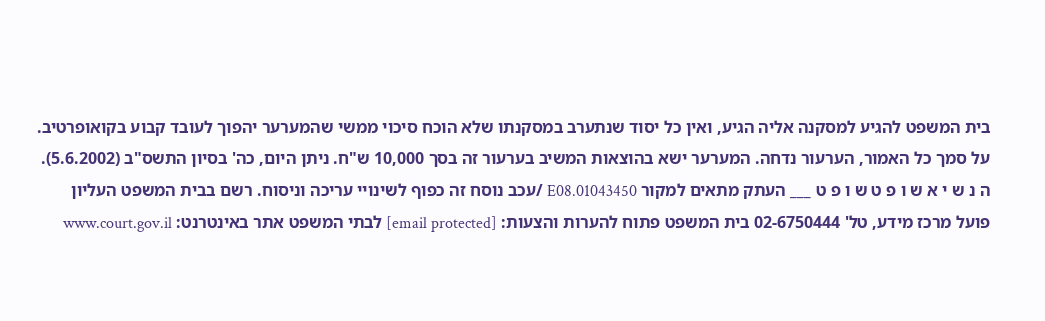בית המשפט להגיע למסקנה אליה הגיע, ואין כל יסוד שנתערב במסקנתו שלא הוכח סיכוי ממשי שהמערער יהפוך לעובד קבוע בקואופרטיב. על סמך כל האמור, הערעור נדחה. המערער ישא בהוצאות המשיב בערעור זה בסך 10,000 ש"ח. ניתן היום, כה' בסיון התשס"ב (5.6.2002). ה נ ש י א ש ו פ ט ש ו פ ט ___ העתק מתאים למקור 01043450.E08 /עכב נוסח זה כפוף לשינויי עריכה וניסוח. רשם בבית המשפט העליון פועל מרכז מידע, טל' 02-6750444 בית המשפט פתוח להערות והצעות: [email protected] לבתי המשפט אתר באינטרנט: www.court.gov.il